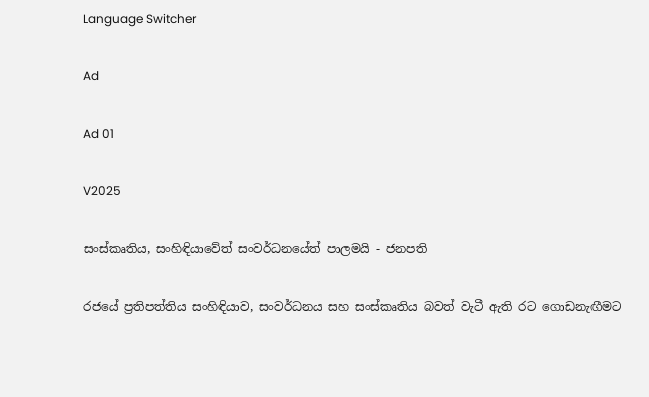Language Switcher

Ad

Ad 01

V2025

සංස්කෘතිය, සංහිඳියාවේත් සංවර්ධනයේත් පාලමයි - ජනපති

රජයේ ප්‍රතිපත්තිය සංහිඳියාව, සංවර්ධනය සහ සංස්කෘතිය බවත් වැටී ඇති රට ගොඩනැඟීමට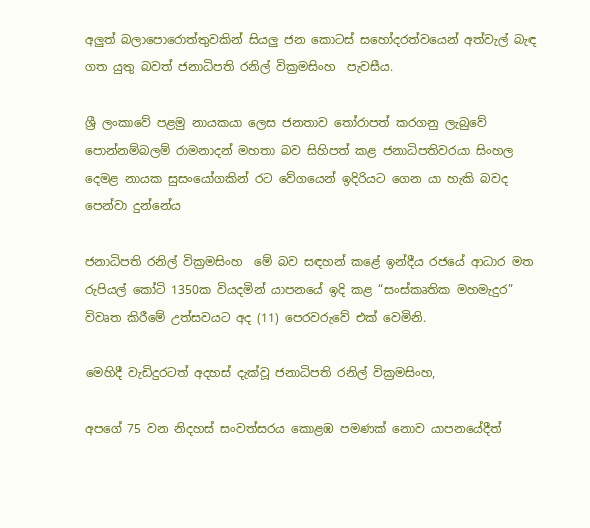අලුත් බලාපොරොත්තුවකින් සියලු ජන කොටස් සහෝදරත්වයෙන් අත්වැල් බැඳ ගත යුතු බවත් ජනාධිපති රනිල් වික්‍රමසිංහ  පැවසීය.

ශ්‍රී ලංකාවේ පළමු නායකයා ලෙස ජනතාව තෝරාපත් කරගනු ලැබුවේ පොන්නම්බලම් රාමනාදන් මහතා බව සිහිපත් කළ ජනාධිපතිවරයා සිංහල දෙමළ නායක සුසංයෝගකින් රට වේගයෙන් ඉදිරියට ගෙන යා හැකි බවද පෙන්වා දුන්නේය

ජනාධිපති රනිල් වික්‍රමසිංහ  මේ බව සඳහන් කළේ ඉන්දීය රජයේ ආධාර මත රුපියල් කෝටි 1350ක වියදමින් යාපනයේ ඉදි කළ “සංස්කෘතික මහමැදුර” විවෘත කිරීමේ උත්සවයට අද (11) පෙරවරුවේ එක් වෙමිනි.

මෙහිදී වැඩිදුරටත් අදහස් දැක්වූ ජනාධිපති රනිල් වික්‍රමසිංහ,

අපගේ 75 වන නිදහස් සංවත්සරය කොළඹ පමණක් නොව යාපනයේදීත්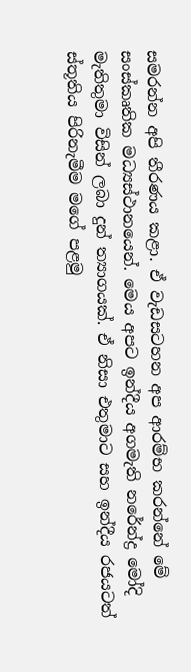සමරන්න අපි තීරණය කළා. ඒ වැඩසටහන අප ආරම්භ කරන්නේ මේ සංස්කෘතික මධ්‍යස්ථානයෙන්. මෙය අපට ඉන්දීය අගමැති නරේන්ද්‍ර මෝදි මැතිතුමා විසින් ලබා දුන් ත්‍යාගයක්. ඒ නිසා එතුමාට සහ ඉන්දීය රජයටත් ස්තූතිය පිරිනැමීම මගේ පළමු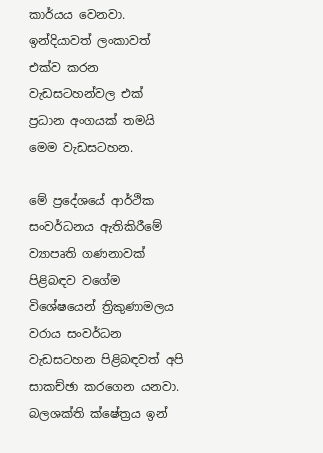කාර්යය වෙනවා. ඉන්දියාවත් ලංකාවත් එක්ව කරන වැඩසටහන්වල එක් ප්‍රධාන අංගයක් තමයි මෙම වැඩසටහන.

මේ ප්‍රදේශයේ ආර්ථික සංවර්ධනය ඇතිකිරීමේ ව්‍යාපෘති ගණනාවක් පිළිබඳව වගේම විශේෂයෙන් ත්‍රිකුණාමලය වරාය සංවර්ධන වැඩසටහන පිළිබඳවත් අපි සාකච්ඡා කරගෙන යනවා. බලශක්ති ක්ෂේත්‍රය ඉන්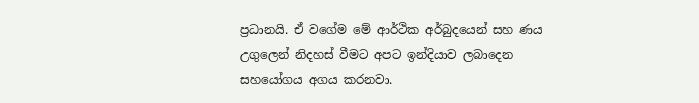ප්‍රධානයි. ඒ වගේම මේ ආර්ථික අර්බුදයෙන් සහ ණය උගුලෙන් නිදහස් වීමට අපට ඉන්දියාව ලබාදෙන සහයෝගය අගය කරනවා.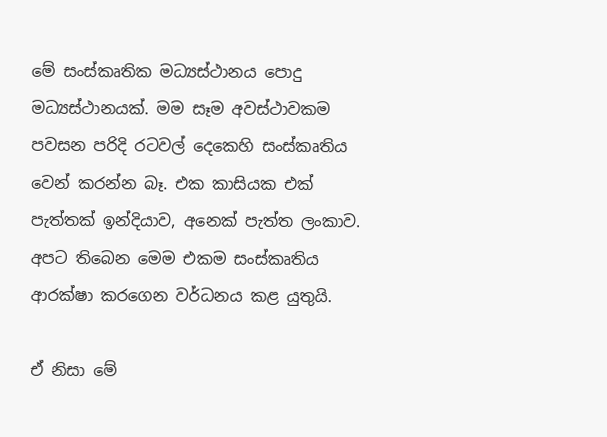මේ සංස්කෘතික මධ්‍යස්ථානය පොදු මධ්‍යස්ථානයක්. මම සෑම අවස්ථාවකම පවසන පරිදි රටවල් දෙකෙහි සංස්කෘතිය වෙන් කරන්න බෑ. එක කාසියක එක් පැත්තක් ඉන්දියාව, අනෙක් පැත්ත ලංකාව. අපට තිබෙන මෙම එකම සංස්කෘතිය ආරක්ෂා කරගෙන වර්ධනය කළ යුතුයි.

ඒ නිසා මේ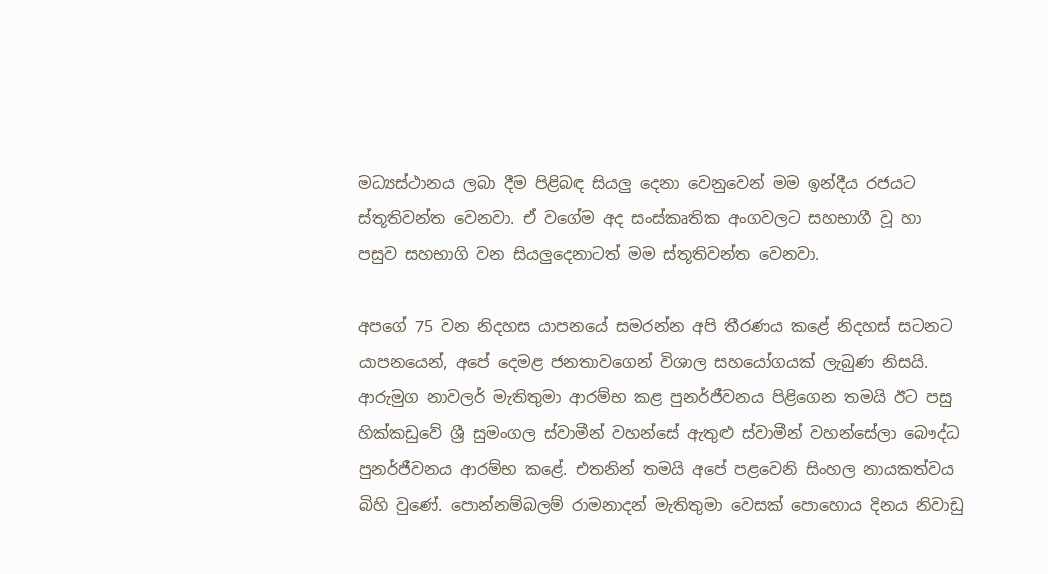මධ්‍යස්ථානය ලබා දීම පිළිබඳ සියලු දෙනා වෙනුවෙන් මම ඉන්දීය රජයට ස්තූතිවන්ත වෙනවා. ඒ වගේම අද සංස්කෘතික අංගවලට සහභාගී වූ හා පසුව සහභාගි වන සියලුදෙනාටත් මම ස්තූතිවන්ත වෙනවා.

අපගේ 75 වන නිදහස යාපනයේ සමරන්න අපි තීරණය කළේ නිදහස් සටනට යාපනයෙන්, අපේ දෙමළ ජනතාවගෙන් විශාල සහයෝගයක් ලැබුණ නිසයි. ආරුමුග නාවලර් මැතිතුමා ආරම්භ කළ පුනර්ජීවනය පිළිගෙන තමයි ඊට පසු හික්කඩුවේ ශ්‍රී සුමංගල ස්වාමීන් වහන්සේ ඇතුළු ස්වාමීන් වහන්සේලා බෞද්ධ පුනර්ජීවනය ආරම්භ කළේ. එතනින් තමයි අපේ පළවෙනි සිංහල නායකත්වය බිහි වුණේ. පොන්නම්බලම් රාමනාදන් මැතිතුමා වෙසක් පොහොය දිනය නිවාඩු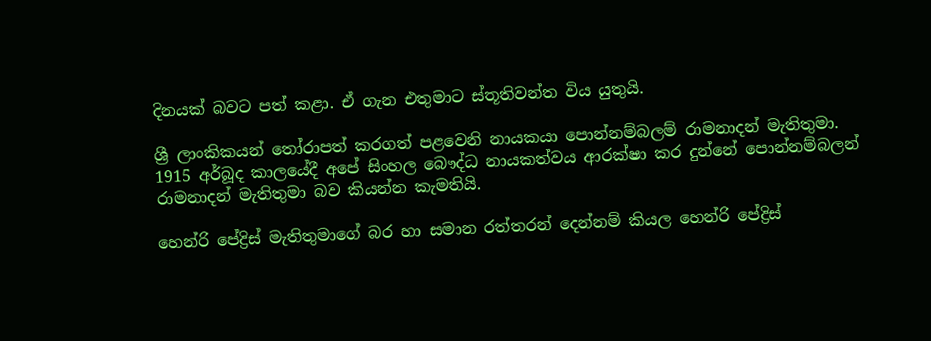දිනයක් බවට පත් කළා. ඒ ගැන එතුමාට ස්තූතිවන්ත විය යුතුයි.

ශ්‍රී ලාංකිකයන් තෝරාපත් කරගත් පළවෙනි නායකයා පොන්නම්බලම් රාමනාදන් මැතිතුමා. 1915 අර්බූද කාලයේදී අපේ සිංහල බෞද්ධ නායකත්වය ආරක්ෂා කර දුන්නේ පොන්නම්බලන් රාමනාදන් මැතිතුමා බව කියන්න කැමතියි.

හෙන්රි පේද්‍රිස් මැතිතුමාගේ බර හා සමාන රත්තරන් දෙන්නම් කියල හෙන්රි පේද්‍රිස්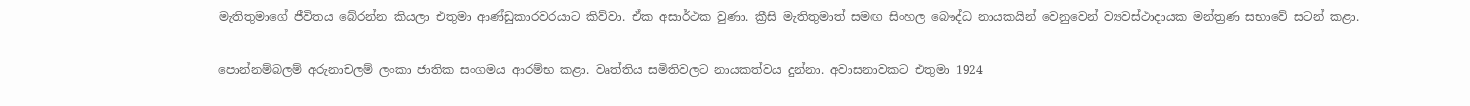මැතිතුමාගේ ජීවිතය බේරන්න කියලා එතුමා ආණ්ඩුකාරවරයාට කිව්වා. ඒක අසාර්ථක වුණා. ක්‍රීසි මැතිතුමාත් සමඟ සිංහල බෞද්ධ නායකයින් වෙනුවෙන් ව්‍යවස්ථාදායක මන්ත්‍රණ සභාවේ සටන් කළා.

පොන්නම්බලම් අරුනාචලම් ලංකා ජාතික සංගමය ආරම්භ කළා. වෘත්තිය සමිතිවලට නායකත්වය දුන්නා. අවාසනාවකට එතුමා 1924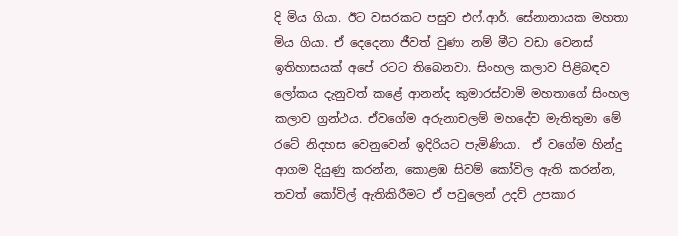දි මිය ගියා. ඊට වසරකට පසුව එෆ්.ආර්. සේනානායක මහතා මිය ගියා. ඒ දෙදෙනා ජීවත් වුණා නම් මීට වඩා වෙනස් ඉතිහාසයක් අපේ රටට තිබෙනවා. සිංහල කලාව පිළිබඳව ලෝකය දැනුවත් කළේ ආනන්ද කුමාරස්වාමි මහතාගේ සිංහල කලාව ග්‍රන්ථය. ඒවගේම අරුනාචලම් මහදේව මැතිතුමා මේ රටේ නිදහස වෙනුවෙන් ඉදිරියට පැමිණියා.  ඒ වගේම හින්දු ආගම දියුණු කරන්න, කොළඹ සිවම් කෝවිල ඇති කරන්න, තවත් කෝවිල් ඇතිකිරීමට ඒ පවුලෙන් උදව් උපකාර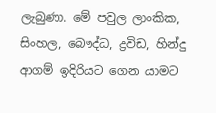ලැබුණා. මේ පවුල ලාංකික, සිංහල, බෞද්ධ, ද්‍රවිඩ, හින්දු ආගම් ඉදිරියට ගෙන යාමට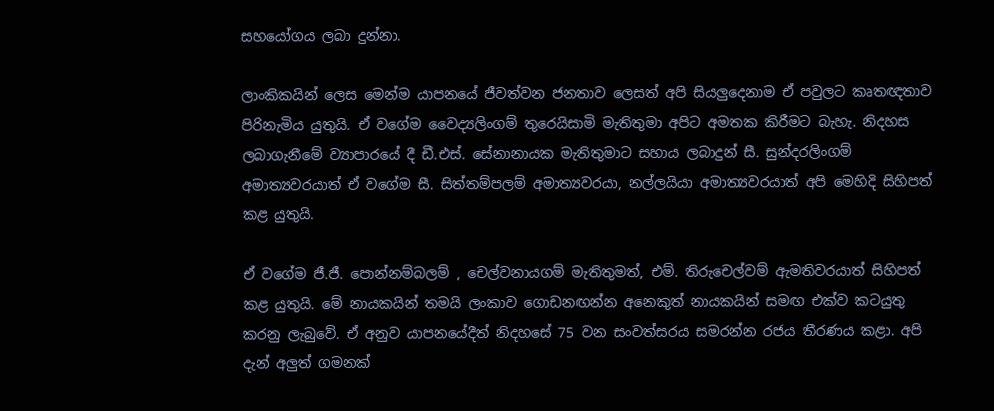සහයෝගය ලබා දුන්නා.

ලාංකිකයින් ලෙස මෙන්ම යාපනයේ ජීවත්වන ජනතාව ලෙසත් අපි සියලුදෙනාම ඒ පවුලට කෘතඥතාව පිරිනැමිය යුතුයි. ඒ වගේම වෛද්‍යලිංගම් තුරෙයිසාමි මැතිතුමා අපිට අමතක කිරීමට බැහැ. නිදහස ලබාගැනීමේ ව්‍යාපාරයේ දී ඩී.එස්. සේනානායක මැතිතුමාට සහාය ලබාදුන් සී. සුන්දරලිංගම් අමාත්‍යවරයාත් ඒ වගේම සී. සිත්තම්පලම් අමාත්‍යවරයා, නල්ලයියා අමාත්‍යවරයාත් අපි මෙහිදි සිහිපත් කළ යුතුයි.

ඒ වගේම ජී.ජී. පොන්නම්බලම් , චෙල්වනායගම් මැතිතුමත්, එම්. තිරුචෙල්වම් ඇමතිවරයාත් සිහිපත් කළ යුතුයි. මේ නායකයින් තමයි ලංකාව ගොඩනඟන්න අනෙකුත් නායකයින් සමඟ එක්ව කටයුතු කරනු ලැබුවේ. ඒ අනුව යාපනයේදීත් නිදහසේ 75 වන සංවත්සරය සමරන්න රජය තීරණය කළා. අපි දැන් අලුත් ගමනක්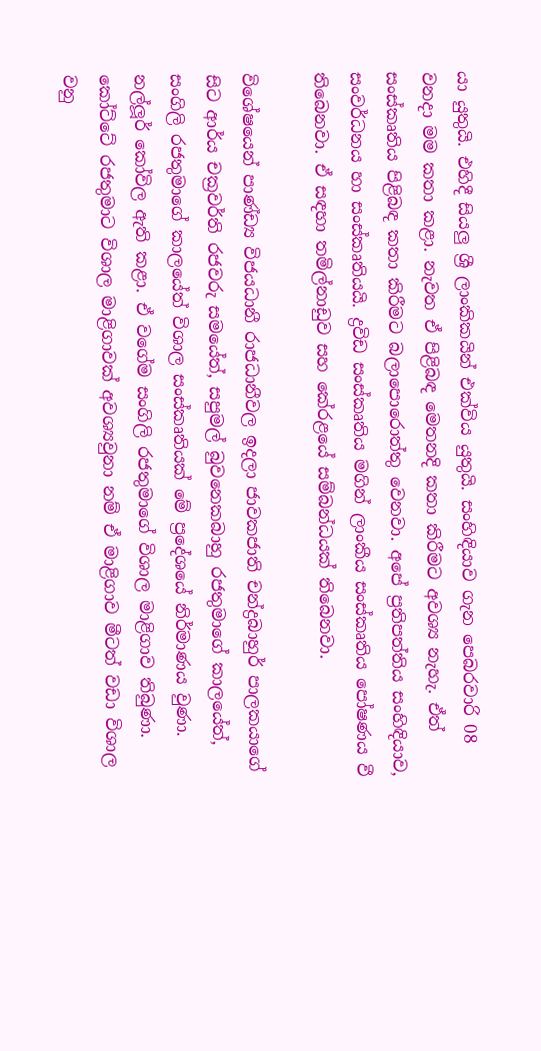යා යුතුයි. එහිදී සියලු ශ්‍රී ලාංකිකයින් එක්විය යුතුයි. සංහිඳියාව ගැන පෙබරවාරි 08 වනදා මම කතා කළා. නැවත ඒ පිළිබඳ මෙතනදි කතා කිරීමට අවශ්‍ය නැහැ. ඒත් සංස්කෘතිය පිළිබඳ කතා කිරීමට බලාපොරොත්තු වෙනවා. අපේ ප්‍රතිපත්තිය සංහිඳියාව, සංවර්ධනය හා සංස්කෘතියයි. ද්‍රවිඩ සංස්කෘතිය මගින් ලාංකීය සංස්කෘතිය පෝෂණය වී තිබෙනවා. ඒ සඳහා තමිල්නාඩුව සහ කේරළයේ සම්බන්ධයක් තිබෙනවා.

විශේෂයෙන් පාණ්ඩ්‍ය විජයධානී රාජධානීවල ඉදලා ජාවකජාති චන්ද්‍රබාහුර් පාලකයාගේ සිට ආර්ය චක්‍රවර්ති රජවරු සමයේත්, සපුමල් බුවනෙකබාහු රජතුමාගේ කාලයේත්, සංගිලි රජතුමාගේ කාලයේත් විශාල සංස්කෘතියක් මේ ප්‍රදේශයේ නිර්මාණය වුණා. නල්ලූර් කෝවිල ඇති කළා. ඒ වගේම සංගිලි රජතුමාගේ විශාල මාළිගාව තිබුණා. කෝට්ටේ රජතුමාට විශාල මාළිගාවක් අවශ්‍යවුනා නම් ඒ මාළිගාව මීටත් වඩා විශාල වනු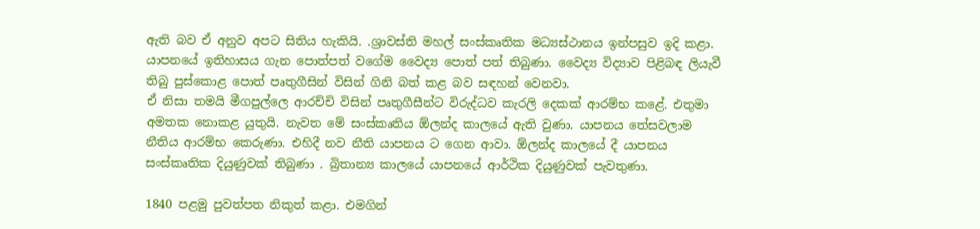ඇති බව ඒ අනුව අපට සිතිය හැකියි. .ශ්‍රාවස්ති මහල් සංස්කෘතික මධ්‍යස්ථානය ඉන්පසුව ඉදි කළා.
යාපනයේ ඉතිහාසය ගැන පොත්පත් වගේම වෛද්‍ය පොත් පත් තිබුණා. වෛද්‍ය විද්‍යාව පිළිබඳ ලියැවී තිබු පුස්කොළ පොත් පෘතුගීසින් විසින් ගිනි බත් කළ බව සඳහන් වෙනවා.
ඒ නිසා තමයි මීගපුල්ලෙ ආරච්චි විසින් පෘතුගීසීන්ට විරුද්ධව කැරලි දෙකක් ආරම්භ කළේ. එතුමා අමතක නොකළ යුතුයි. නැවත මේ සංස්කෘතිය ඕලන්ද කාලයේ ඇති වුණා. යාපනය තේසවලාම නීතිය ආරම්භ කෙරුණා. එහිදී නව නීති යාපනය ට ගෙන ආවා. ඕලන්ද කාලයේ දී යාපනය සංස්කෘතික දියුණුවක් තිබුණා . බ්‍රිතාන්‍ය කාලයේ යාපනයේ ආර්ථික දියුණුවක් පැවතුණා.

1840 පළමු පුවත්පත නිකුත් කළා. එමගින්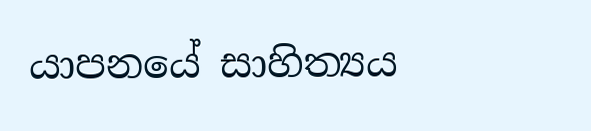යාපනයේ සාහිත්‍යය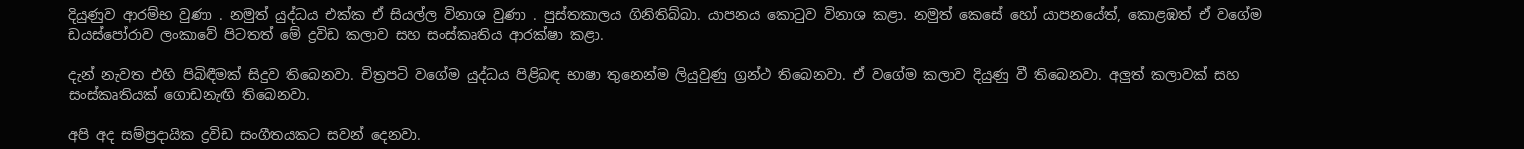දියුණුව ආරම්භ වුණා . නමුත් යුද්ධය එක්ක ඒ සියල්ල විනාශ වුණා . පුස්තකාලය ගිනිතිබ්බා. යාපනය කොටුව විනාශ කළා. නමුත් කෙසේ හෝ යාපනයේත්, කොළඹත් ඒ වගේම ඩයස්පෝරාව ලංකාවේ පිටතත් මේ ද්‍රවිඩ කලාව සහ සංස්කෘතිය ආරක්ෂා කළා.

දැන් නැවත එහි පිබිඳීමක් සිදුව තිබෙනවා. චිත්‍රපටි වගේම යුද්ධය පිළිබඳ භාෂා තුනෙන්ම ලියුවුණු ග්‍රන්ථ තිබෙනවා. ඒ වගේම කලාව දියුණු වී තිබෙනවා. අලුත් කලාවක් සහ සංස්කෘතියක් ගොඩනැඟි තිබෙනවා.

අපි අද සම්ප්‍රදායික ද්‍රවිඩ සංගීතයකට සවන් දෙනවා.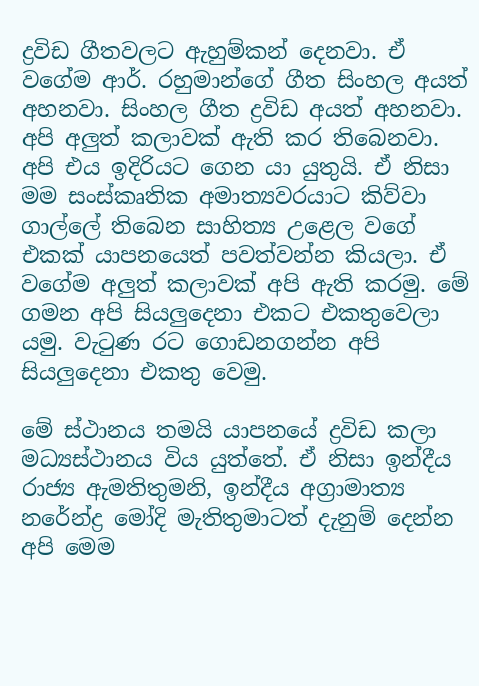ද්‍රවිඩ ගීතවලට ඇහුම්කන් දෙනවා. ඒ වගේම ආර්. රහුමාන්ගේ ගීත සිංහල අයත් අහනවා. සිංහල ගීත ද්‍රවිඩ අයත් අහනවා. අපි අලුත් කලාවක් ඇති කර තිබෙනවා. අපි එය ඉදිරියට ගෙන යා යුතුයි. ඒ නිසා මම සංස්කෘතික අමාත්‍යවරයාට කිව්වා ගාල්ලේ තිබෙන සාහිත්‍ය උළෙල වගේ එකක් යාපනයෙත් පවත්වන්න කියලා. ඒ වගේම අලුත් කලාවක් අපි ඇති කරමු. මේ ගමන අපි සියලුදෙනා එකට එකතුවෙලා යමු. වැටුණ රට ගොඩනගන්න අපි සියලුදෙනා එකතු වෙමු.

මේ ස්ථානය තමයි යාපනයේ ද්‍රවිඩ කලා මධ්‍යස්ථානය විය යුත්තේ. ඒ නිසා ඉන්දීය රාජ්‍ය ඇමතිතුමනි, ඉන්දීය අග්‍රාමාත්‍ය නරේන්ද්‍ර මෝදි මැතිතුමාටත් දැනුම් දෙන්න අපි මෙම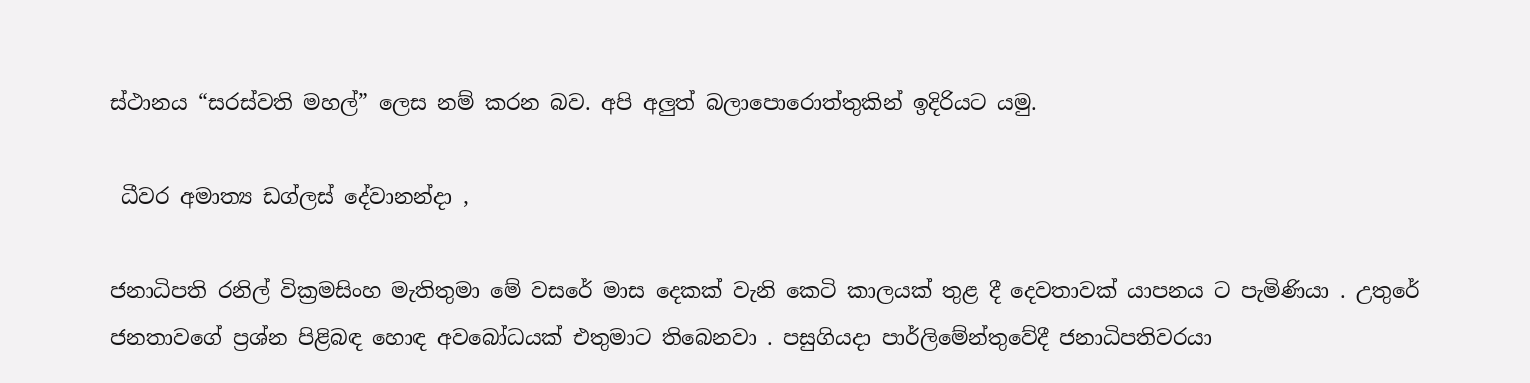ස්ථානය “සරස්වති මහල්” ලෙස නම් කරන බව. අපි අලුත් බලාපොරොත්තුකින් ඉදිරියට යමු.

 ධීවර අමාත්‍ය ඩග්ලස් දේවානන්දා ,

ජනාධිපති රනිල් වික්‍රමසිංහ මැතිතුමා මේ වසරේ මාස දෙකක් වැනි කෙටි කාලයක් තුළ දී දෙවතාවක් යාපනය ට පැමිණියා . උතුරේ ජනතාවගේ ප්‍රශ්න පිළිබඳ හොඳ අවබෝධයක් එතුමාට තිබෙනවා . පසුගියදා පාර්ලිමේන්තුවේදී ජනාධිපතිවරයා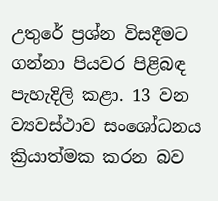උතුරේ ප්‍රශ්න විසදීමට ගන්නා පියවර පිළිබඳ පැහැදිලි කළා. 13 වන ව්‍යවස්ථාව සංශෝධනය ක්‍රියාත්මක කරන බව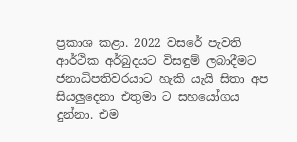ප්‍රකාශ කළා. 2022 වසරේ පැවති ආර්ථික අර්බුදයට විසඳුම් ලබාදීමට ජනාධිපතිවරයාට හැකි යැයි සිතා අප සියලුදෙනා එතුමා ට සහයෝගය දුන්නා. එම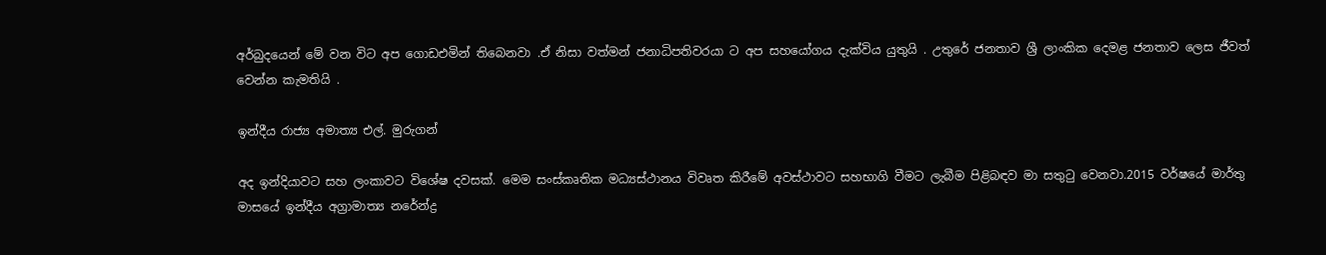අර්බුදයෙන් මේ වන විට අප ගොඩඑමින් තිබෙනවා .ඒ නිසා වත්මන් ජනාධිපතිවරයා ට අප සහයෝගය දැක්විය යුතුයි . උතුරේ ජනතාව ශ්‍රී ලාංකික දෙමළ ජනතාව ලෙස ජීවත් වෙන්න කැමතියි .

ඉන්දීය රාජ්‍ය අමාත්‍ය එල්. මුරුගන්

අද ඉන්දියාවට සහ ලංකාවට විශේෂ දවසක්. මෙම සංස්කෘතික මධ්‍යස්ථානය විවෘත කිරීමේ අවස්ථාවට සහභාගි වීමට ලැබීම පිළිබඳව මා සතුටු වෙනවා.2015 වර්ෂයේ මාර්තු මාසයේ ඉන්දීය අග්‍රාමාත්‍ය නරේන්ද්‍ර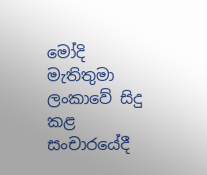මෝදි මැතිතුමා ලංකාවේ සිදු කළ සංචාරයේදී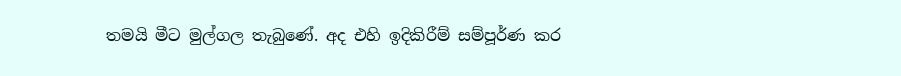තමයි මීට මුල්ගල තැබුණේ. අද එහි ඉදිකිරීම් සම්පූර්ණ කර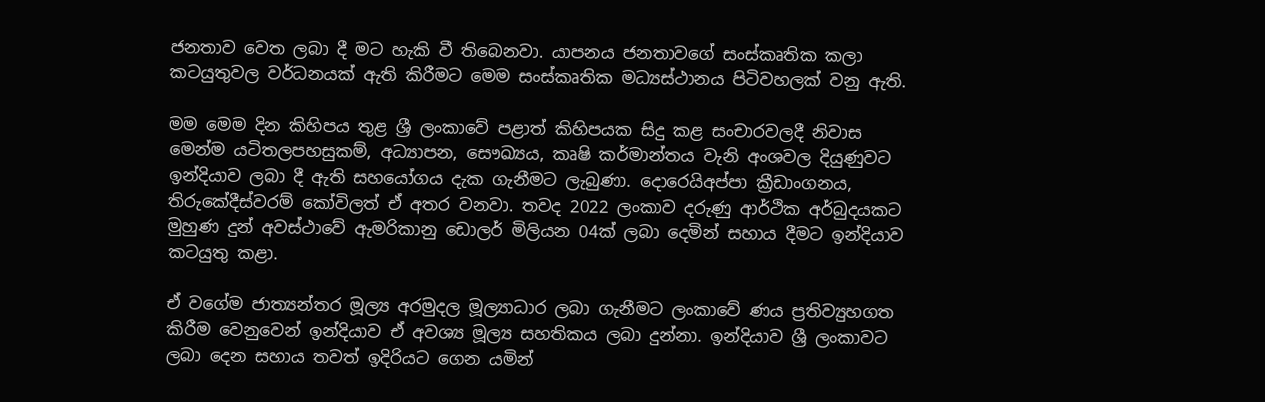ජනතාව වෙත ලබා දී මට හැකි වී තිබෙනවා. යාපනය ජනතාවගේ සංස්කෘතික කලා කටයුතුවල වර්ධනයක් ඇති කිරීමට මෙම සංස්කෘතික මධ්‍යස්ථානය පිටිවහලක් වනු ඇති.

මම මෙම දින කිහිපය තුළ ශ්‍රී ලංකාවේ පළාත් කිහිපයක සිදු කළ සංචාරවලදී නිවාස මෙන්ම යටිතලපහසුකම්, අධ්‍යාපන, සෞඛ්‍යය, කෘෂි කර්මාන්තය වැනි අංශවල දියුණුවට ඉන්දියාව ලබා දී ඇති සහයෝගය දැක ගැනීමට ලැබුණා. දොරෙයිඅප්පා ක්‍රීඩාංගනය, තිරුකේදීස්වරම් කෝවිලත් ඒ අතර වනවා. තවද 2022 ලංකාව දරුණු ආර්ථික අර්බුදයකට මුහුණ දුන් අවස්ථාවේ ඇමරිකානු ඩොලර් මිලියන 04ක් ලබා දෙමින් සහාය දීමට ඉන්දියාව කටයුතු කළා.

ඒ වගේම ජාත්‍යන්තර මූල්‍ය අරමුදල මූල්‍යාධාර ලබා ගැනීමට ලංකාවේ ණය ප්‍රතිව්‍යුහගත කිරීම වෙනුවෙන් ඉන්දියාව ඒ අවශ්‍ය මූල්‍ය සහතිකය ලබා දුන්නා. ඉන්දියාව ශ්‍රී ලංකාවට ලබා දෙන සහාය තවත් ඉදිරියට ගෙන යමින්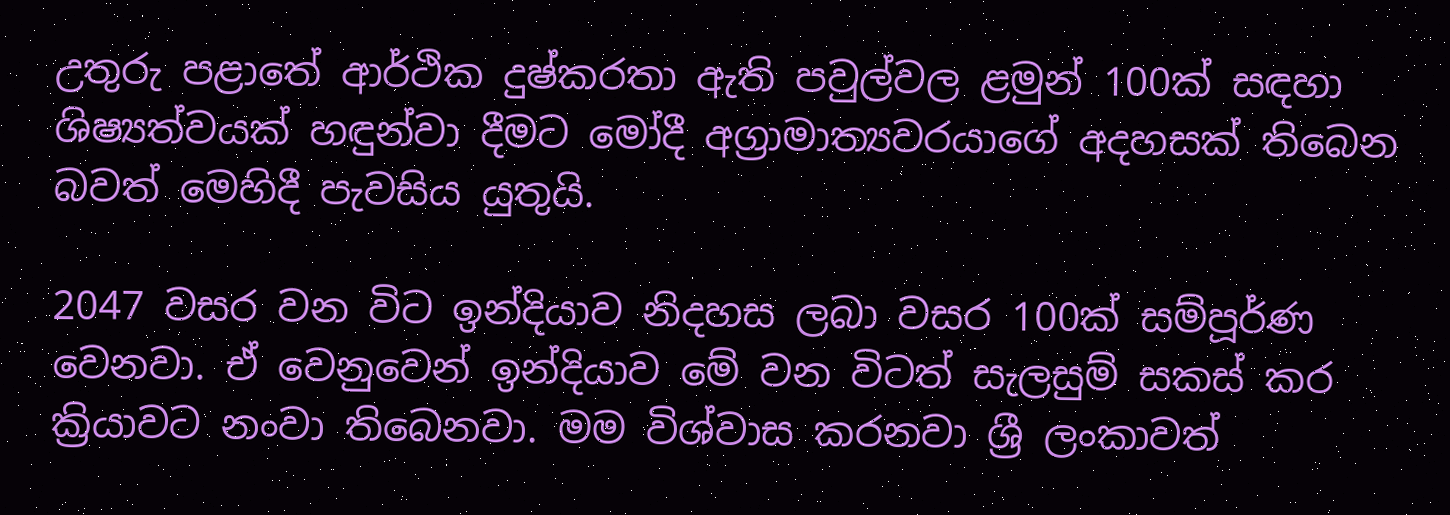උතුරු පළාතේ ආර්ථික දුෂ්කරතා ඇති පවුල්වල ළමුන් 100ක් සඳහා ශිෂ්‍යත්වයක් හඳුන්වා දීමට මෝදී අග්‍රාමාත්‍යවරයාගේ අදහසක් තිබෙන බවත් මෙහිදී පැවසිය යුතුයි.

2047 වසර වන විට ඉන්දියාව නිදහස ලබා වසර 100ක් සම්පූර්ණ වෙනවා. ඒ වෙනුවෙන් ඉන්දියාව මේ වන විටත් සැලසුම් සකස් කර ක්‍රියාවට නංවා තිබෙනවා. මම විශ්වාස කරනවා ශ්‍රී ලංකාවත්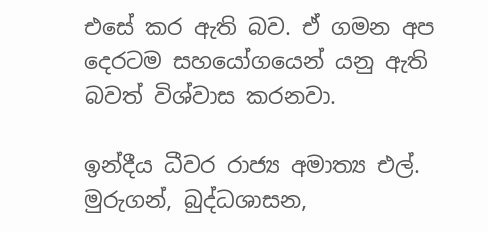එසේ කර ඇති බව. ඒ ගමන අප දෙරටම සහයෝගයෙන් යනු ඇති බවත් විශ්වාස කරනවා.

ඉන්දීය ධීවර රාජ්‍ය අමාත්‍ය එල්. මුරුගන්, බුද්ධශාසන,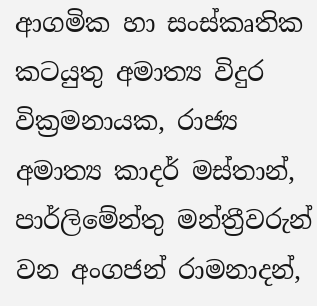ආගමික හා සංස්කෘතික කටයුතු අමාත්‍ය විදුර වික්‍රමනායක, රාජ්‍ය අමාත්‍ය කාදර් මස්තාන්, පාර්ලිමේන්තු මන්ත්‍රීවරුන් වන අංගජන් රාමනාදන්,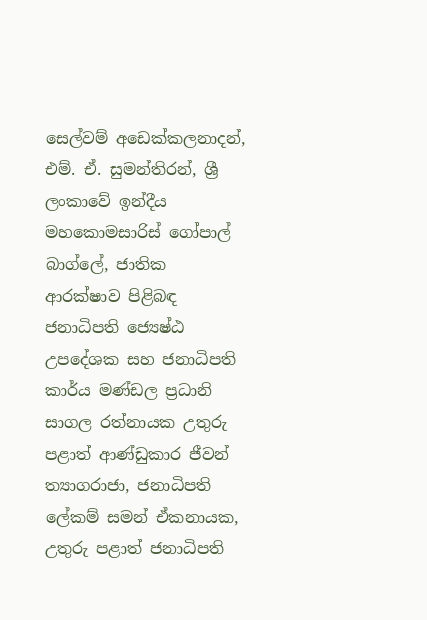සෙල්වම් අඩෙක්කලනාදන්, එම්. ඒ. සුමන්තිරන්, ශ්‍රී ලංකාවේ ඉන්දීය මහකොමසාරිස් ගෝපාල් බාග්ලේ, ජාතික ආරක්ෂාව පිළිබඳ ජනාධිපති ජ්‍යෙෂ්ඨ උපදේශක සහ ජනාධිපති කාර්ය මණ්ඩල ප්‍රධානි සාගල රත්නායක උතුරු පළාත් ආණ්ඩුකාර ජීවන් ත්‍යාගරාජා, ජනාධිපති ලේකම් සමන් ඒකනායක, උතුරු පළාත් ජනාධිපති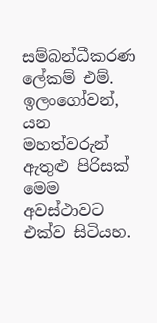සම්බන්ධීකරණ ලේකම් එම්. ඉලංගෝවන්, යන මහත්වරුන් ඇතුළු පිරිසක් මෙම අවස්ථාවට එක්ව සිටියහ.